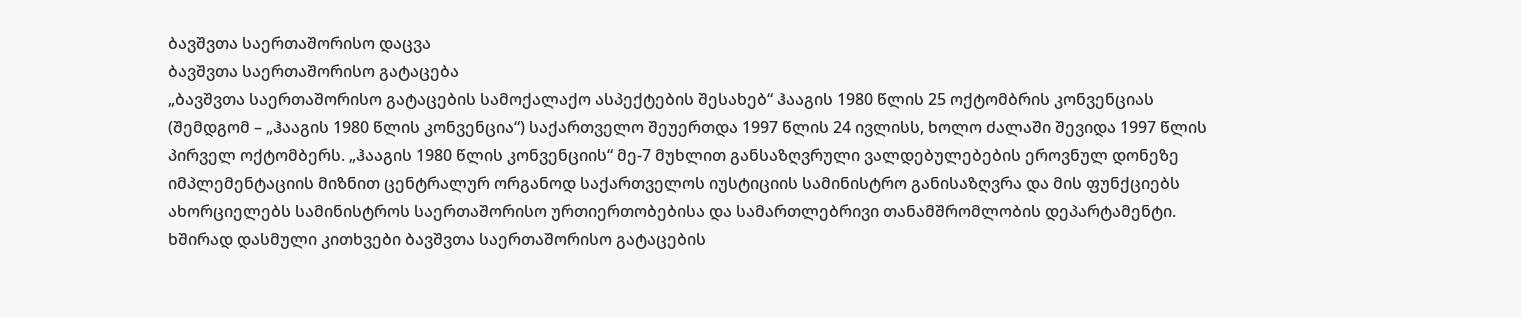ბავშვთა საერთაშორისო დაცვა
ბავშვთა საერთაშორისო გატაცება
„ბავშვთა საერთაშორისო გატაცების სამოქალაქო ასპექტების შესახებ“ ჰააგის 1980 წლის 25 ოქტომბრის კონვენციას (შემდგომ – „ჰააგის 1980 წლის კონვენცია“) საქართველო შეუერთდა 1997 წლის 24 ივლისს, ხოლო ძალაში შევიდა 1997 წლის პირველ ოქტომბერს. „ჰააგის 1980 წლის კონვენციის“ მე-7 მუხლით განსაზღვრული ვალდებულებების ეროვნულ დონეზე იმპლემენტაციის მიზნით ცენტრალურ ორგანოდ საქართველოს იუსტიციის სამინისტრო განისაზღვრა და მის ფუნქციებს ახორციელებს სამინისტროს საერთაშორისო ურთიერთობებისა და სამართლებრივი თანამშრომლობის დეპარტამენტი.
ხშირად დასმული კითხვები ბავშვთა საერთაშორისო გატაცების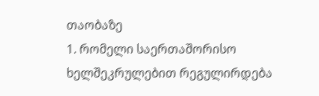თაობაზე
1. რომელი საერთაშორისო ხელშეკრულებით რეგულირდება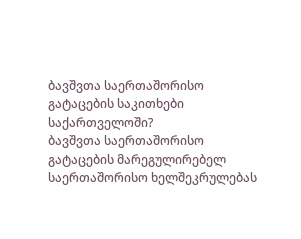ბავშვთა საერთაშორისო გატაცების საკითხები საქართველოში?
ბავშვთა საერთაშორისო გატაცების მარეგულირებელ საერთაშორისო ხელშეკრულებას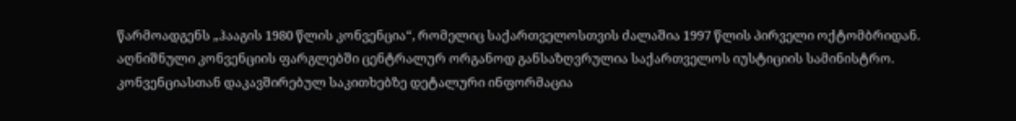წარმოადგენს „ჰააგის 1980 წლის კონვენცია“, რომელიც საქართველოსთვის ძალაშია 1997 წლის პირველი ოქტომბრიდან. აღნიშნული კონვენციის ფარგლებში ცენტრალურ ორგანოდ განსაზღვრულია საქართველოს იუსტიციის სამინისტრო. კონვენციასთან დაკავშირებულ საკითხებზე დეტალური ინფორმაცია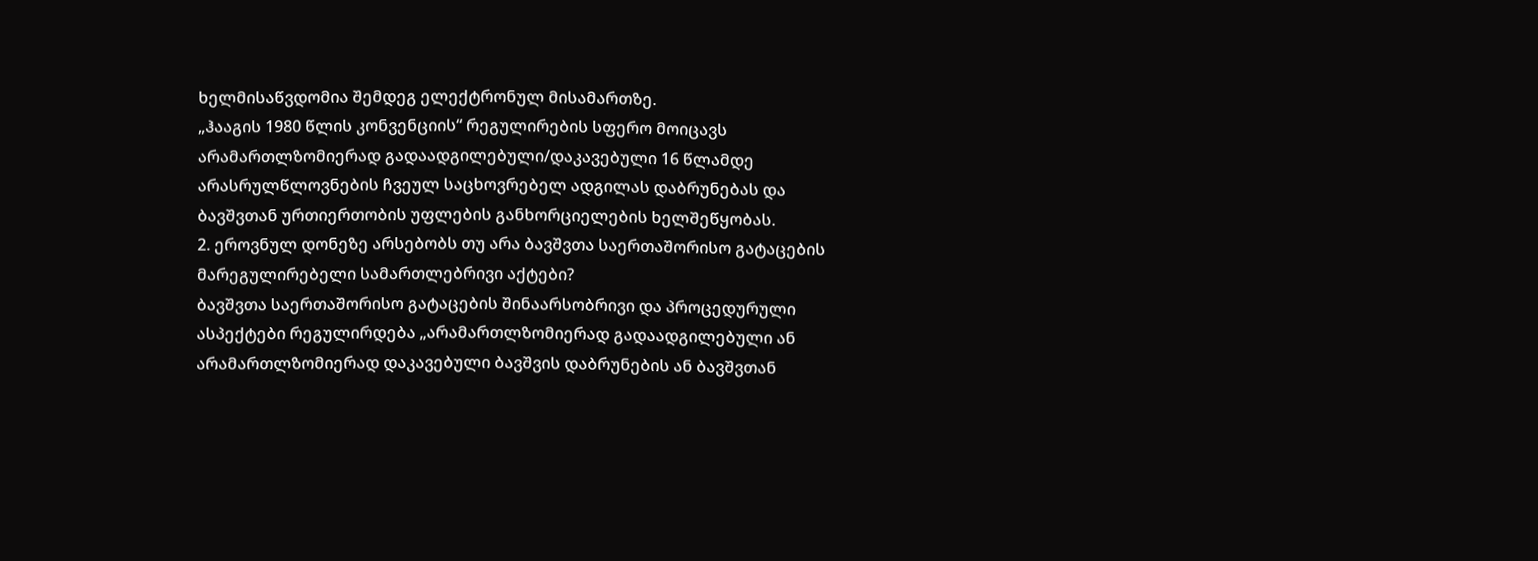ხელმისაწვდომია შემდეგ ელექტრონულ მისამართზე.
„ჰააგის 1980 წლის კონვენციის“ რეგულირების სფერო მოიცავს არამართლზომიერად გადაადგილებული/დაკავებული 16 წლამდე არასრულწლოვნების ჩვეულ საცხოვრებელ ადგილას დაბრუნებას და ბავშვთან ურთიერთობის უფლების განხორციელების ხელშეწყობას.
2. ეროვნულ დონეზე არსებობს თუ არა ბავშვთა საერთაშორისო გატაცების მარეგულირებელი სამართლებრივი აქტები?
ბავშვთა საერთაშორისო გატაცების შინაარსობრივი და პროცედურული ასპექტები რეგულირდება „არამართლზომიერად გადაადგილებული ან არამართლზომიერად დაკავებული ბავშვის დაბრუნების ან ბავშვთან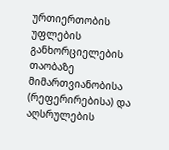ურთიერთობის უფლების განხორციელების თაობაზე მიმართვიანობისა (რეფერირებისა) და აღსრულების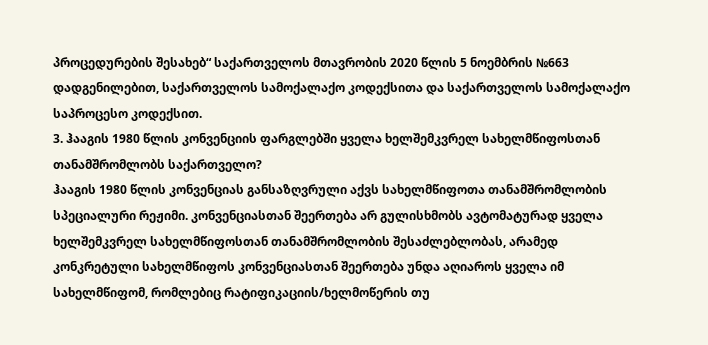პროცედურების შესახებ“ საქართველოს მთავრობის 2020 წლის 5 ნოემბრის №663 დადგენილებით, საქართველოს სამოქალაქო კოდექსითა და საქართველოს სამოქალაქო საპროცესო კოდექსით.
3. ჰააგის 1980 წლის კონვენციის ფარგლებში ყველა ხელშემკვრელ სახელმწიფოსთან თანამშრომლობს საქართველო?
ჰააგის 1980 წლის კონვენციას განსაზღვრული აქვს სახელმწიფოთა თანამშრომლობის სპეციალური რეჟიმი. კონვენციასთან შეერთება არ გულისხმობს ავტომატურად ყველა ხელშემკვრელ სახელმწიფოსთან თანამშრომლობის შესაძლებლობას, არამედ კონკრეტული სახელმწიფოს კონვენციასთან შეერთება უნდა აღიაროს ყველა იმ სახელმწიფომ, რომლებიც რატიფიკაციის/ხელმოწერის თუ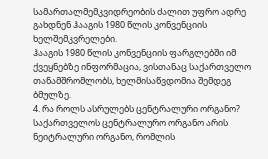სამართალმემკვიდრეობის ძალით უფრო ადრე გახდნენ ჰააგის 1980 წლის კონვენციის ხელშემკვრელები.
ჰააგის 1980 წლის კონვენციის ფარგლებში იმ ქვეყნებზე ინფორმაცია, ვისთანაც საქართველო თანამშრომლობს, ხელმისაწვდომია შემდეგ ბმულზე.
4. რა როლს ასრულებს ცენტრალური ორგანო?
საქართველოს ცენტრალურო ორგანო არის ნეიტრალური ორგანო, რომლის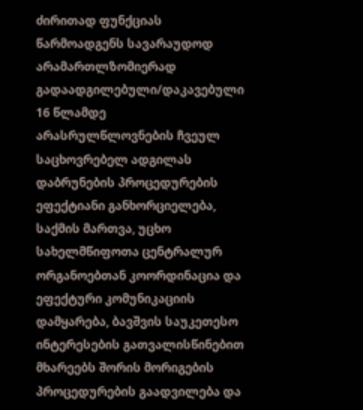ძირითად ფუნქციას წარმოადგენს სავარაუდოდ არამართლზომიერად გადაადგილებული/დაკავებული 16 წლამდე არასრულწლოვნების ჩვეულ საცხოვრებელ ადგილას დაბრუნების პროცედურების ეფექტიანი განხორციელება, საქმის მართვა, უცხო სახელმწიფოთა ცენტრალურ ორგანოებთან კოორდინაცია და ეფექტური კომუნიკაციის დამყარება, ბავშვის საუკეთესო ინტერესების გათვალისწინებით მხარეებს შორის მორიგების პროცედურების გაადვილება და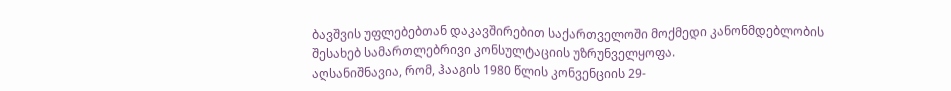ბავშვის უფლებებთან დაკავშირებით საქართველოში მოქმედი კანონმდებლობის შესახებ სამართლებრივი კონსულტაციის უზრუნველყოფა.
აღსანიშნავია, რომ, ჰააგის 1980 წლის კონვენციის 29-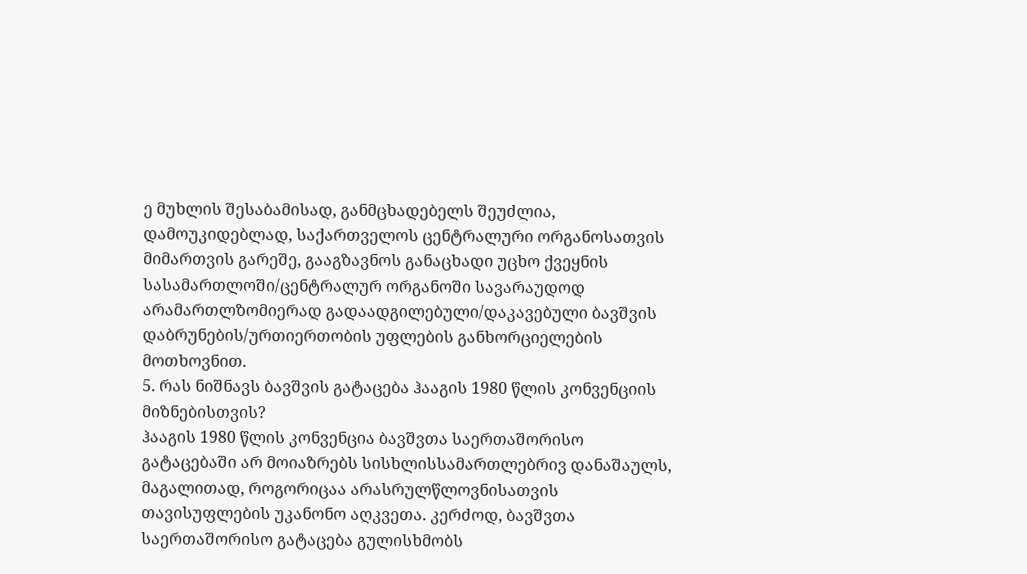ე მუხლის შესაბამისად, განმცხადებელს შეუძლია, დამოუკიდებლად, საქართველოს ცენტრალური ორგანოსათვის მიმართვის გარეშე, გააგზავნოს განაცხადი უცხო ქვეყნის სასამართლოში/ცენტრალურ ორგანოში სავარაუდოდ არამართლზომიერად გადაადგილებული/დაკავებული ბავშვის დაბრუნების/ურთიერთობის უფლების განხორციელების მოთხოვნით.
5. რას ნიშნავს ბავშვის გატაცება ჰააგის 1980 წლის კონვენციის მიზნებისთვის?
ჰააგის 1980 წლის კონვენცია ბავშვთა საერთაშორისო გატაცებაში არ მოიაზრებს სისხლისსამართლებრივ დანაშაულს, მაგალითად, როგორიცაა არასრულწლოვნისათვის თავისუფლების უკანონო აღკვეთა. კერძოდ, ბავშვთა საერთაშორისო გატაცება გულისხმობს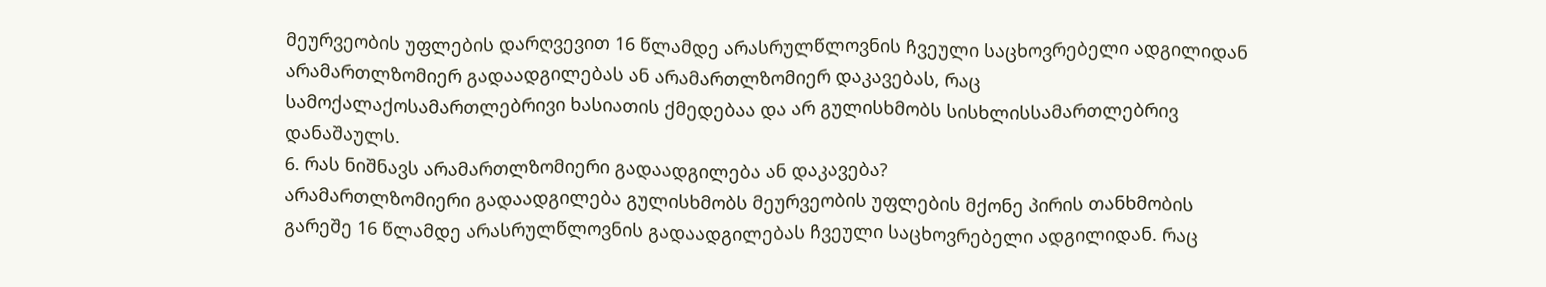მეურვეობის უფლების დარღვევით 16 წლამდე არასრულწლოვნის ჩვეული საცხოვრებელი ადგილიდან არამართლზომიერ გადაადგილებას ან არამართლზომიერ დაკავებას, რაც სამოქალაქოსამართლებრივი ხასიათის ქმედებაა და არ გულისხმობს სისხლისსამართლებრივ დანაშაულს.
6. რას ნიშნავს არამართლზომიერი გადაადგილება ან დაკავება?
არამართლზომიერი გადაადგილება გულისხმობს მეურვეობის უფლების მქონე პირის თანხმობის გარეშე 16 წლამდე არასრულწლოვნის გადაადგილებას ჩვეული საცხოვრებელი ადგილიდან. რაც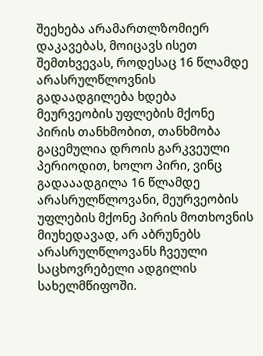შეეხება არამართლზომიერ დაკავებას, მოიცავს ისეთ შემთხვევას, როდესაც 16 წლამდე არასრულწლოვნის გადაადგილება ხდება მეურვეობის უფლების მქონე პირის თანხმობით, თანხმობა გაცემულია დროის გარკვეული პერიოდით, ხოლო პირი, ვინც გადააადგილა 16 წლამდე არასრულწლოვანი, მეურვეობის უფლების მქონე პირის მოთხოვნის მიუხედავად, არ აბრუნებს არასრულწლოვანს ჩვეული საცხოვრებელი ადგილის სახელმწიფოში.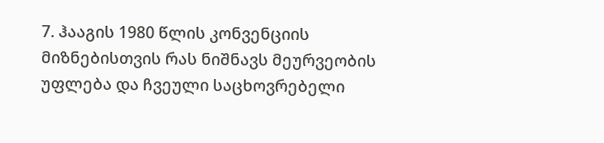7. ჰააგის 1980 წლის კონვენციის მიზნებისთვის რას ნიშნავს მეურვეობის უფლება და ჩვეული საცხოვრებელი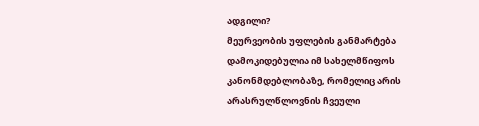ადგილი?
მეურვეობის უფლების განმარტება დამოკიდებულია იმ სახელმწიფოს კანონმდებლობაზე, რომელიც არის არასრულწლოვნის ჩვეული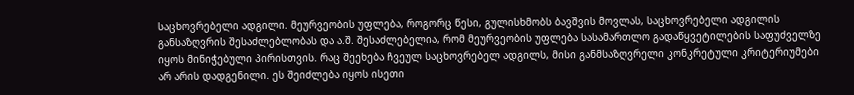საცხოვრებელი ადგილი. მეურვეობის უფლება, როგორც წესი, გულისხმობს ბავშვის მოვლას, საცხოვრებელი ადგილის განსაზღვრის შესაძლებლობას და ა.შ. შესაძლებელია, რომ მეურვეობის უფლება სასამართლო გადაწყვეტილების საფუძველზე იყოს მინიჭებული პირისთვის. რაც შეეხება ჩვეულ საცხოვრებელ ადგილს, მისი განმსაზღვრელი კონკრეტული კრიტერიუმები არ არის დადგენილი. ეს შეიძლება იყოს ისეთი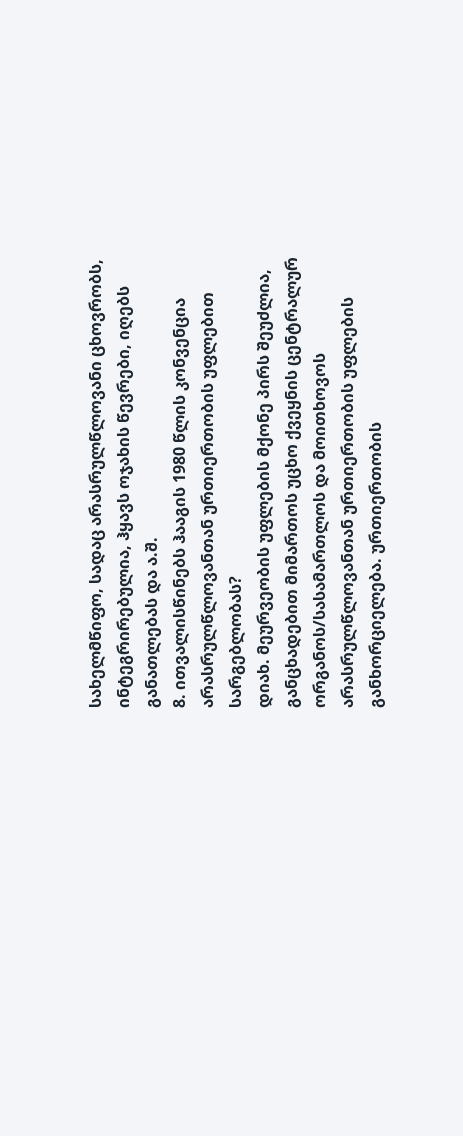სახელმწიფო, სადაც არასრულწლოვანი ცხოვრობს, ინტეგრირებულია, ჰყავს ოჯახის წევრები, იღებს განათლებას და ა.შ.
8. ითვალისწინებს ჰააგის 1980 წლის კონვენცია არასრულწლოვანთან ურთიერთობის უფლებით სარგებლობას?
დიახ. მეურვეობის უფლების მქონე პირს შეუძლია, განცხადებით მიმართოს უცხო ქვეყნის ცენტრალურ ორგანოს/სასამართლოს და მოითხოვოს არასრულწლოვანთან ურთიერთობის უფლების განხორციელება. ურთიერთობის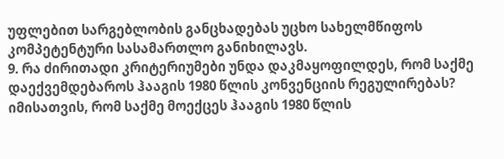უფლებით სარგებლობის განცხადებას უცხო სახელმწიფოს კომპეტენტური სასამართლო განიხილავს.
9. რა ძირითადი კრიტერიუმები უნდა დაკმაყოფილდეს, რომ საქმე დაექვემდებაროს ჰააგის 1980 წლის კონვენციის რეგულირებას?
იმისათვის, რომ საქმე მოექცეს ჰააგის 1980 წლის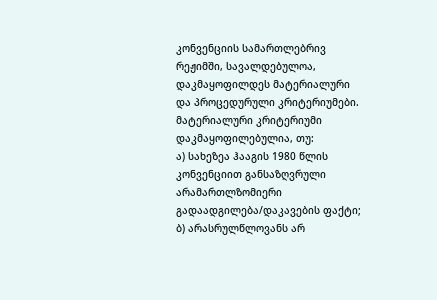კონვენციის სამართლებრივ რეჟიმში, სავალდებულოა, დაკმაყოფილდეს მატერიალური და პროცედურული კრიტერიუმები. მატერიალური კრიტერიუმი დაკმაყოფილებულია, თუ:
ა) სახეზეა ჰააგის 1980 წლის კონვენციით განსაზღვრული არამართლზომიერი გადაადგილება/დაკავების ფაქტი;
ბ) არასრულწლოვანს არ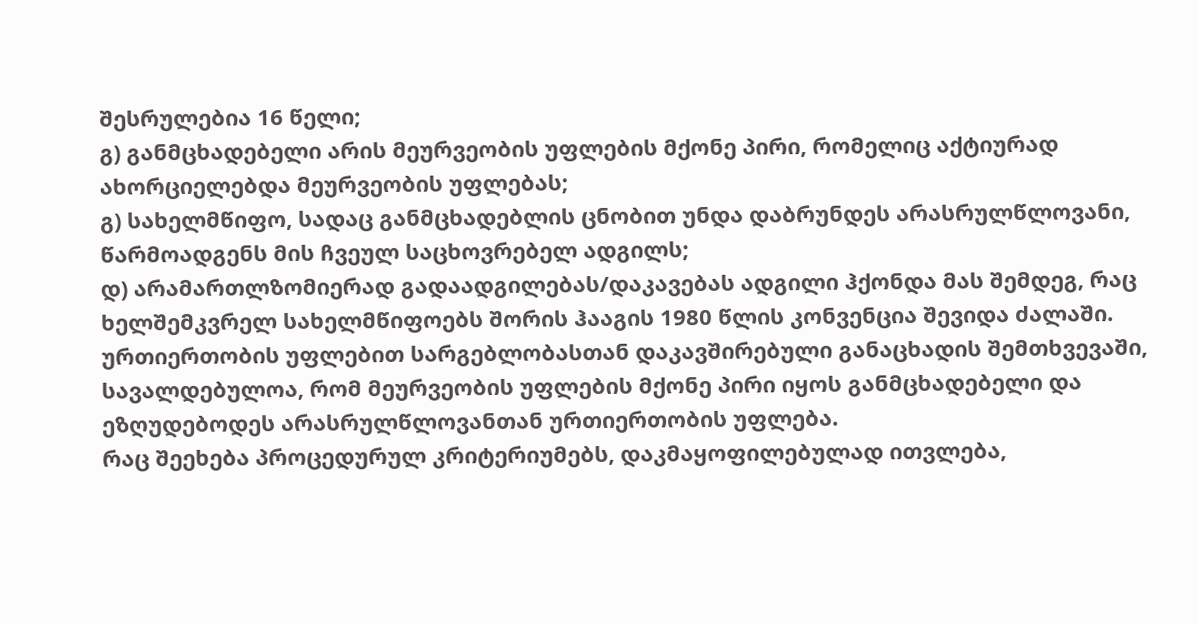შესრულებია 16 წელი;
გ) განმცხადებელი არის მეურვეობის უფლების მქონე პირი, რომელიც აქტიურად ახორციელებდა მეურვეობის უფლებას;
გ) სახელმწიფო, სადაც განმცხადებლის ცნობით უნდა დაბრუნდეს არასრულწლოვანი, წარმოადგენს მის ჩვეულ საცხოვრებელ ადგილს;
დ) არამართლზომიერად გადაადგილებას/დაკავებას ადგილი ჰქონდა მას შემდეგ, რაც ხელშემკვრელ სახელმწიფოებს შორის ჰააგის 1980 წლის კონვენცია შევიდა ძალაში.
ურთიერთობის უფლებით სარგებლობასთან დაკავშირებული განაცხადის შემთხვევაში, სავალდებულოა, რომ მეურვეობის უფლების მქონე პირი იყოს განმცხადებელი და ეზღუდებოდეს არასრულწლოვანთან ურთიერთობის უფლება.
რაც შეეხება პროცედურულ კრიტერიუმებს, დაკმაყოფილებულად ითვლება,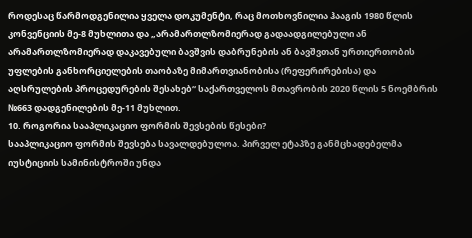როდესაც წარმოდგენილია ყველა დოკუმენტი, რაც მოთხოვნილია ჰააგის 1980 წლის კონვენციის მე-8 მუხლითა და „არამართლზომიერად გადაადგილებული ან არამართლზომიერად დაკავებული ბავშვის დაბრუნების ან ბავშვთან ურთიერთობის უფლების განხორციელების თაობაზე მიმართვიანობისა (რეფერირებისა) და აღსრულების პროცედურების შესახებ“ საქართველოს მთავრობის 2020 წლის 5 ნოემბრის №663 დადგენილების მე-11 მუხლით.
10. როგორია სააპლიკაციო ფორმის შევსების წესები?
სააპლიკაციო ფორმის შევსება სავალდებულოა. პირველ ეტაპზე განმცხადებელმა იუსტიციის სამინისტროში უნდა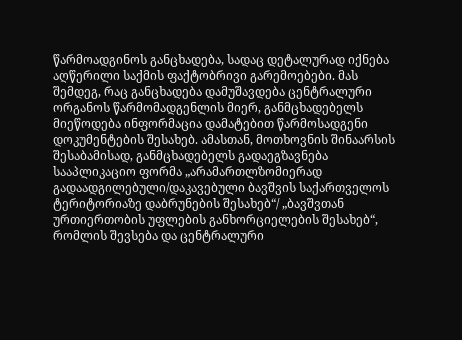წარმოადგინოს განცხადება, სადაც დეტალურად იქნება აღწერილი საქმის ფაქტობრივი გარემოებები. მას შემდეგ, რაც განცხადება დამუშავდება ცენტრალური ორგანოს წარმომადგენლის მიერ, განმცხადებელს მიეწოდება ინფორმაცია დამატებით წარმოსადგენი დოკუმენტების შესახებ. ამასთან, მოთხოვნის შინაარსის შესაბამისად, განმცხადებელს გადაეგზავნება სააპლიკაციო ფორმა „არამართლზომიერად გადაადგილებული/დაკავებული ბავშვის საქართველოს ტერიტორიაზე დაბრუნების შესახებ“/ „ბავშვთან ურთიერთობის უფლების განხორციელების შესახებ“, რომლის შევსება და ცენტრალური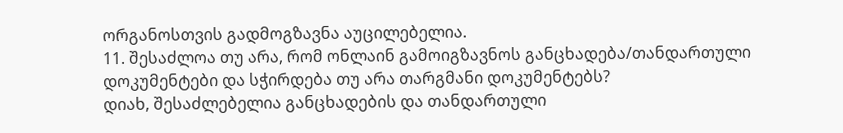ორგანოსთვის გადმოგზავნა აუცილებელია.
11. შესაძლოა თუ არა, რომ ონლაინ გამოიგზავნოს განცხადება/თანდართული დოკუმენტები და სჭირდება თუ არა თარგმანი დოკუმენტებს?
დიახ, შესაძლებელია განცხადების და თანდართული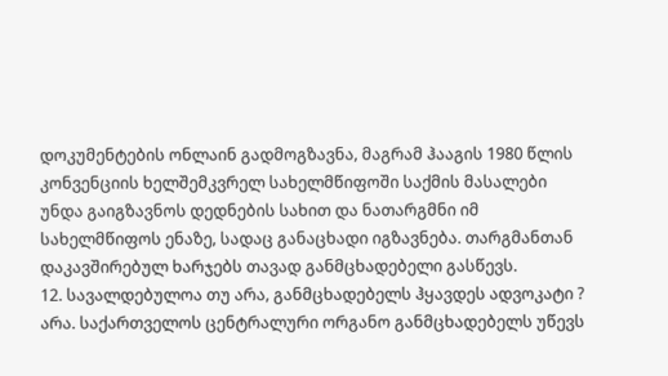დოკუმენტების ონლაინ გადმოგზავნა, მაგრამ ჰააგის 1980 წლის კონვენციის ხელშემკვრელ სახელმწიფოში საქმის მასალები უნდა გაიგზავნოს დედნების სახით და ნათარგმნი იმ სახელმწიფოს ენაზე, სადაც განაცხადი იგზავნება. თარგმანთან დაკავშირებულ ხარჯებს თავად განმცხადებელი გასწევს.
12. სავალდებულოა თუ არა, განმცხადებელს ჰყავდეს ადვოკატი ?
არა. საქართველოს ცენტრალური ორგანო განმცხადებელს უწევს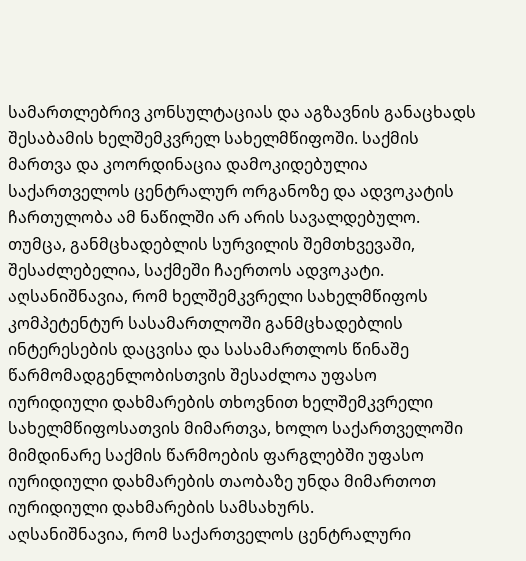სამართლებრივ კონსულტაციას და აგზავნის განაცხადს შესაბამის ხელშემკვრელ სახელმწიფოში. საქმის მართვა და კოორდინაცია დამოკიდებულია საქართველოს ცენტრალურ ორგანოზე და ადვოკატის ჩართულობა ამ ნაწილში არ არის სავალდებულო. თუმცა, განმცხადებლის სურვილის შემთხვევაში, შესაძლებელია, საქმეში ჩაერთოს ადვოკატი. აღსანიშნავია, რომ ხელშემკვრელი სახელმწიფოს კომპეტენტურ სასამართლოში განმცხადებლის ინტერესების დაცვისა და სასამართლოს წინაშე წარმომადგენლობისთვის შესაძლოა უფასო იურიდიული დახმარების თხოვნით ხელშემკვრელი სახელმწიფოსათვის მიმართვა, ხოლო საქართველოში მიმდინარე საქმის წარმოების ფარგლებში უფასო იურიდიული დახმარების თაობაზე უნდა მიმართოთ იურიდიული დახმარების სამსახურს.
აღსანიშნავია, რომ საქართველოს ცენტრალური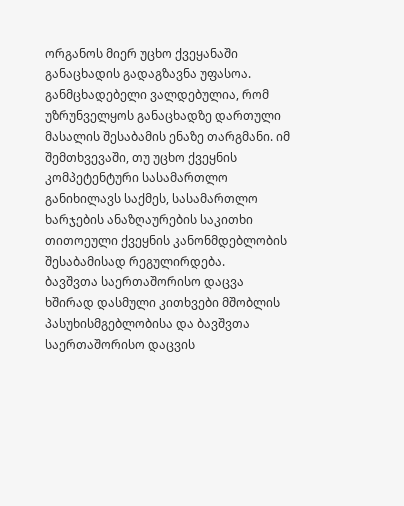ორგანოს მიერ უცხო ქვეყანაში განაცხადის გადაგზავნა უფასოა. განმცხადებელი ვალდებულია, რომ უზრუნველყოს განაცხადზე დართული მასალის შესაბამის ენაზე თარგმანი. იმ შემთხვევაში, თუ უცხო ქვეყნის კომპეტენტური სასამართლო განიხილავს საქმეს, სასამართლო ხარჯების ანაზღაურების საკითხი თითოეული ქვეყნის კანონმდებლობის შესაბამისად რეგულირდება.
ბავშვთა საერთაშორისო დაცვა
ხშირად დასმული კითხვები მშობლის პასუხისმგებლობისა და ბავშვთა საერთაშორისო დაცვის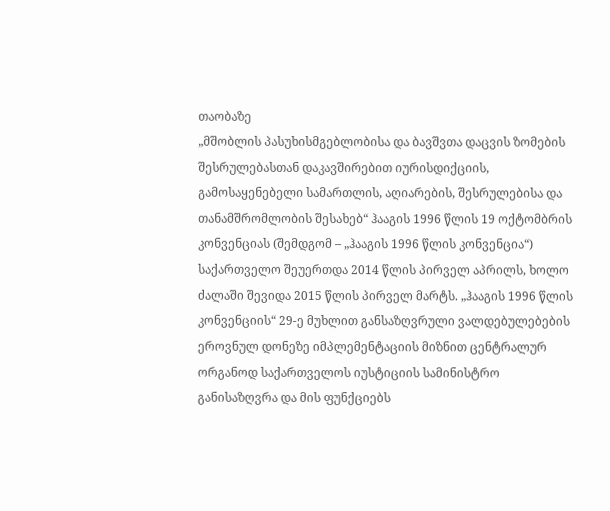თაობაზე
„მშობლის პასუხისმგებლობისა და ბავშვთა დაცვის ზომების შესრულებასთან დაკავშირებით იურისდიქციის, გამოსაყენებელი სამართლის, აღიარების, შესრულებისა და თანამშრომლობის შესახებ“ ჰააგის 1996 წლის 19 ოქტომბრის კონვენციას (შემდგომ – „ჰააგის 1996 წლის კონვენცია“) საქართველო შეუერთდა 2014 წლის პირველ აპრილს, ხოლო ძალაში შევიდა 2015 წლის პირველ მარტს. „ჰააგის 1996 წლის კონვენციის“ 29-ე მუხლით განსაზღვრული ვალდებულებების ეროვნულ დონეზე იმპლემენტაციის მიზნით ცენტრალურ ორგანოდ საქართველოს იუსტიციის სამინისტრო განისაზღვრა და მის ფუნქციებს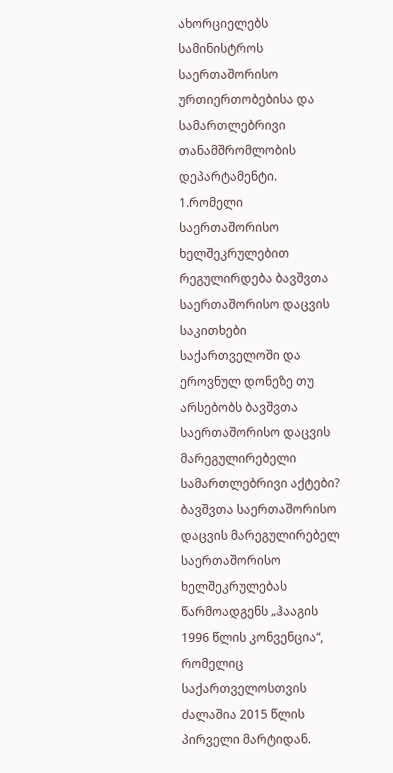ახორციელებს სამინისტროს საერთაშორისო ურთიერთობებისა და სამართლებრივი თანამშრომლობის დეპარტამენტი.
1.რომელი საერთაშორისო ხელშეკრულებით რეგულირდება ბავშვთა საერთაშორისო დაცვის საკითხები საქართველოში და ეროვნულ დონეზე თუ არსებობს ბავშვთა საერთაშორისო დაცვის მარეგულირებელი სამართლებრივი აქტები?
ბავშვთა საერთაშორისო დაცვის მარეგულირებელ საერთაშორისო ხელშეკრულებას წარმოადგენს „ჰააგის 1996 წლის კონვენცია“, რომელიც საქართველოსთვის ძალაშია 2015 წლის პირველი მარტიდან.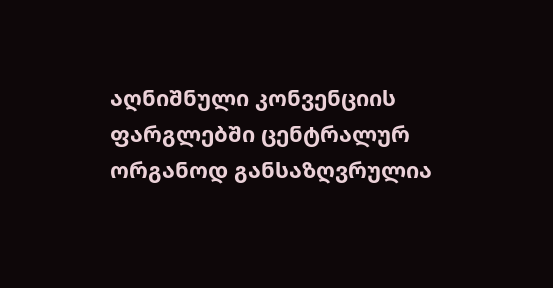აღნიშნული კონვენციის ფარგლებში ცენტრალურ ორგანოდ განსაზღვრულია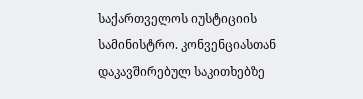საქართველოს იუსტიციის სამინისტრო. კონვენციასთან დაკავშირებულ საკითხებზე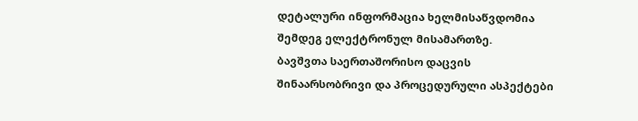დეტალური ინფორმაცია ხელმისაწვდომია შემდეგ ელექტრონულ მისამართზე.
ბავშვთა საერთაშორისო დაცვის შინაარსობრივი და პროცედურული ასპექტები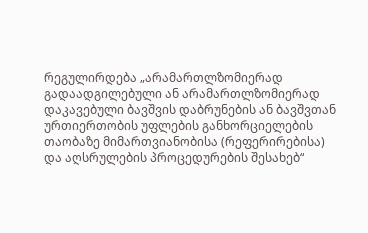რეგულირდება „არამართლზომიერად გადაადგილებული ან არამართლზომიერად დაკავებული ბავშვის დაბრუნების ან ბავშვთან ურთიერთობის უფლების განხორციელების თაობაზე მიმართვიანობისა (რეფერირებისა) და აღსრულების პროცედურების შესახებ“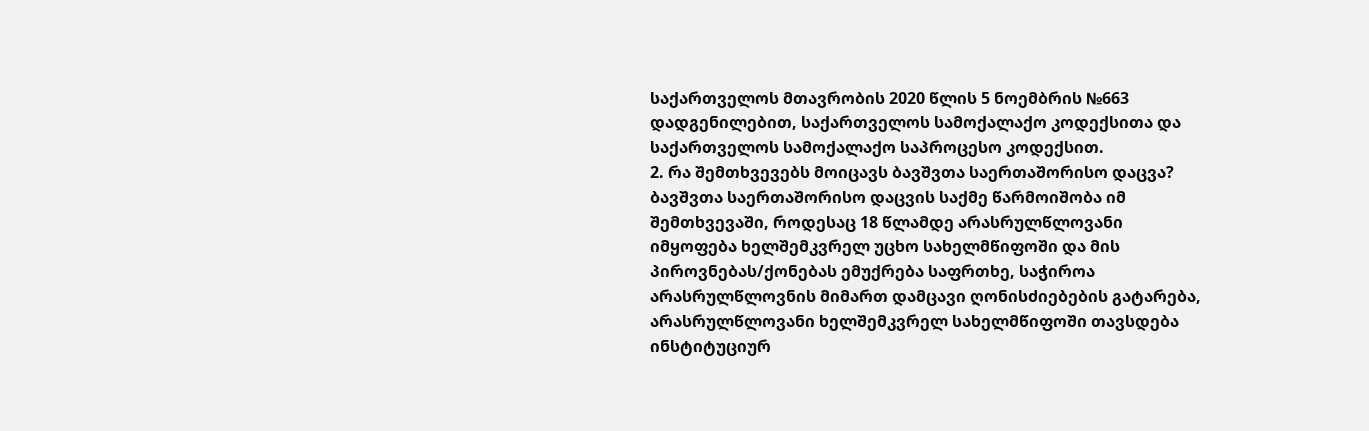საქართველოს მთავრობის 2020 წლის 5 ნოემბრის №663 დადგენილებით, საქართველოს სამოქალაქო კოდექსითა და საქართველოს სამოქალაქო საპროცესო კოდექსით.
2. რა შემთხვევებს მოიცავს ბავშვთა საერთაშორისო დაცვა?
ბავშვთა საერთაშორისო დაცვის საქმე წარმოიშობა იმ შემთხვევაში, როდესაც 18 წლამდე არასრულწლოვანი იმყოფება ხელშემკვრელ უცხო სახელმწიფოში და მის პიროვნებას/ქონებას ემუქრება საფრთხე, საჭიროა არასრულწლოვნის მიმართ დამცავი ღონისძიებების გატარება, არასრულწლოვანი ხელშემკვრელ სახელმწიფოში თავსდება ინსტიტუციურ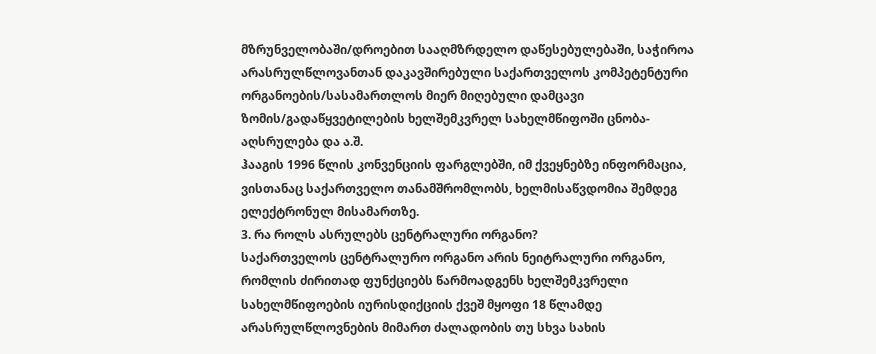მზრუნველობაში/დროებით სააღმზრდელო დაწესებულებაში, საჭიროა არასრულწლოვანთან დაკავშირებული საქართველოს კომპეტენტური ორგანოების/სასამართლოს მიერ მიღებული დამცავი ზომის/გადაწყვეტილების ხელშემკვრელ სახელმწიფოში ცნობა-აღსრულება და ა.შ.
ჰააგის 1996 წლის კონვენციის ფარგლებში, იმ ქვეყნებზე ინფორმაცია, ვისთანაც საქართველო თანამშრომლობს, ხელმისაწვდომია შემდეგ ელექტრონულ მისამართზე.
3. რა როლს ასრულებს ცენტრალური ორგანო?
საქართველოს ცენტრალურო ორგანო არის ნეიტრალური ორგანო, რომლის ძირითად ფუნქციებს წარმოადგენს ხელშემკვრელი სახელმწიფოების იურისდიქციის ქვეშ მყოფი 18 წლამდე არასრულწლოვნების მიმართ ძალადობის თუ სხვა სახის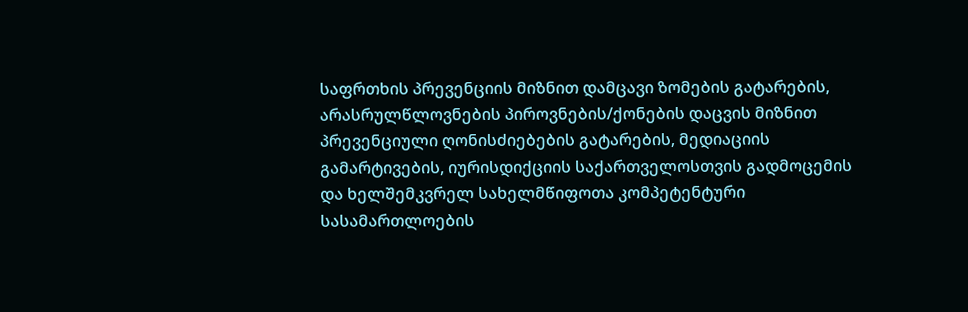საფრთხის პრევენციის მიზნით დამცავი ზომების გატარების, არასრულწლოვნების პიროვნების/ქონების დაცვის მიზნით პრევენციული ღონისძიებების გატარების, მედიაციის გამარტივების, იურისდიქციის საქართველოსთვის გადმოცემის და ხელშემკვრელ სახელმწიფოთა კომპეტენტური სასამართლოების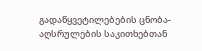გადაწყვეტილებების ცნობა-აღსრულების საკითხებთან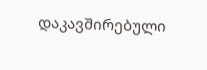დაკავშირებული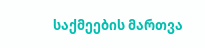საქმეების მართვა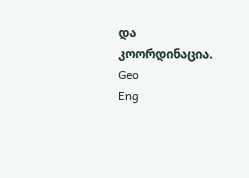და კოორდინაცია.
Geo
Eng